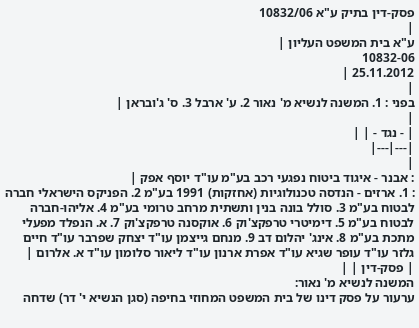פסק-דין בתיק ע"א 10832/06
|
ע"א בית המשפט העליון |
10832-06
25.11.2012 |
|
בפני : 1. המשנה לנשיא מ' נאור 2. ע' ארבל 3. ס' ג'ובראן |
|
| - נגד - | |
|---|---|
|
: אבנר - איגוד ביטוח נפגעי רכב בע"מ עו"ד יוסף אפק |
: 1. ארזים - הנדסה טכנולוגיות (אחזקות) 1991 בע"מ 2. הפניקס הישראלי חברה לבטוח בע"מ 3. סולל בונה בנין ותשתית מרחב טרומי בע"מ 4. אליהו-חברה לבטוח בע"מ 5. דימיטרי טרפקצ'וק 6. אוקסנה טרפקצ'וק 7. א. הנפלד מפעלי מתכת בע"מ 8. אינג' יהלום דב 9. מנחם גייצמן עו"ד יצחק שפרבר עו"ד חיים גלזר עו"ד עופר שגיא עו"ד אפרת ארנון עו"ד ליאור סלומון עו"ד א. אלרום |
| פסק-דין | |
המשנה לנשיא מ' נאור:
ערעור על פסק דינו של בית המשפט המחוזי בחיפה (סגן הנשיא י' דר) שדחה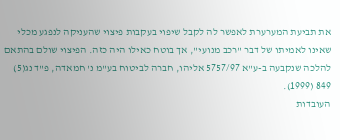את תביעת המערערת לאפשר לה לקבל שיפוי בעקבות פיצוי שהעניקה לנפגע מכלי שאינו לאמיתו של דבר "רכב מנועי", אך בוטח כאילו היה כזה. הפיצוי שולם בהתאם להלכה שנקבעה ב-ע"א 5757/97 אליהו, חברה לביטוח בע"מ נ' חמאדה, פ"ד נג(5) 849 (1999).
העובדות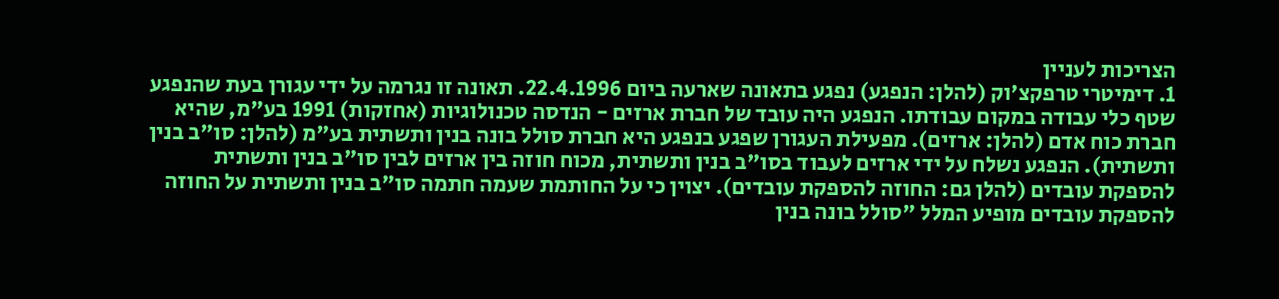הצריכות לעניין
1. דימיטרי טרפקצ'וק (להלן: הנפגע) נפגע בתאונה שארעה ביום 22.4.1996. תאונה זו נגרמה על ידי עגורן בעת שהנפגע שטף כלי עבודה במקום עבודתו. הנפגע היה עובד של חברת ארזים - הנדסה טכנולוגיות (אחזקות) 1991 בע"מ, שהיא חברת כוח אדם (להלן: ארזים). מפעילת העגורן שפגע בנפגע היא חברת סולל בונה בנין ותשתית בע"מ (להלן: סו"ב בנין ותשתית). הנפגע נשלח על ידי ארזים לעבוד בסו"ב בנין ותשתית, מכוח חוזה בין ארזים לבין סו"ב בנין ותשתית להספקת עובדים (להלן גם: החוזה להספקת עובדים). יצוין כי על החותמת שעמה חתמה סו"ב בנין ותשתית על החוזה להספקת עובדים מופיע המלל "סולל בונה בנין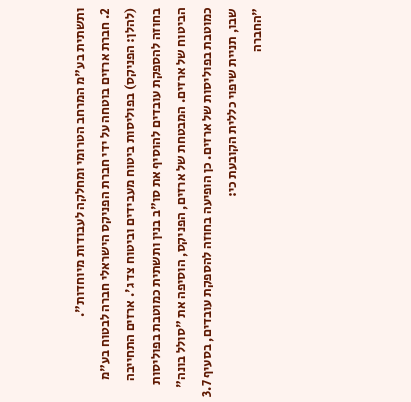ותשתית בע"מ המרחב הטרומי ומחלקה לעבודות מיוחדות".
2. חברת ארזים בוטחה על ידי חברת הפניקס הישראלי חברה לבטוח בע"מ (להלן: הפניקס) בפוליסות ביטוח מעבידים וביטוח צד ג'. ארזים התחייבה בחוזה להספקת עובדים להוסיף את סו"ב בנין ותשתית כמוטבת בפוליסות הביטוח של ארזים. המבטחת של ארזים, הפניקס, הוסיפה את "סולל בונה" כמוטבת בפוליסות של ארזים. כן הופיעה בחוזה להספקת עובדים, בסעיף 3.7 שבו, תניית שיפוי כללית הקובעת כי:
"החברה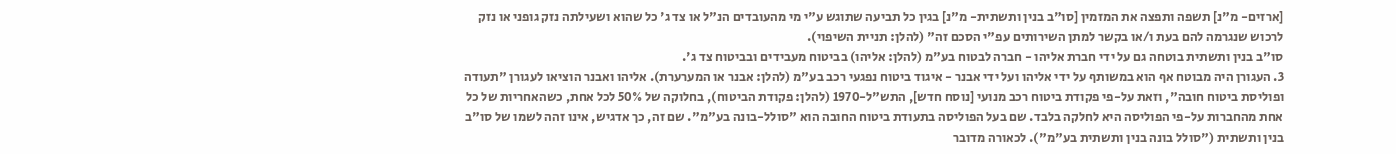[ארזים- מ"נ] תשפה ותפצה את המזמין [סו"ב בנין ותשתית- מ"נ] בגין כל תביעה שתוגש ע"י מי מהעובדים הנ"ל או צד ג' כל שהוא ושעילתה נזק גופני או נזק לרכוש שנגרמה להם בעת ו/או בקשר למתן השירותים עפ"י הסכם זה" (להלן: תניית השיפוי).
סו"ב בנין ותשתית בוטחה גם על ידי חברת אליהו - חברה לבטוח בע"מ (להלן: אליהו) בביטוח מעבידים ובביטוח צד ג'.
3. העגורן היה מבוטח אף הוא במשותף על ידי אליהו ועל ידי אבנר - איגוד ביטוח נפגעי רכב בע"מ (להלן: אבנר או המערערת). אליהו ואבנר הוציאו לעגורן "תעודה ופוליסת ביטוח חובה", וזאת על-פי פקודת ביטוח רכב מנועי [נוסח חדש], התש"ל-1970 (להלן: פקודת הביטוח), בחלוקה של 50% לכל אחת, כשהאחריות של כל אחת מהחברות על-פי הפוליסה היא לחלקה בלבד. שם בעל הפוליסה בתעודת ביטוח החובה הוא "סולל-בונה בע"מ". שם זה, כך אדגיש, אינו זהה לשמו של סו"ב בנין ותשתית ("סולל בונה בנין ותשתית בע"מ"). לכאורה מדובר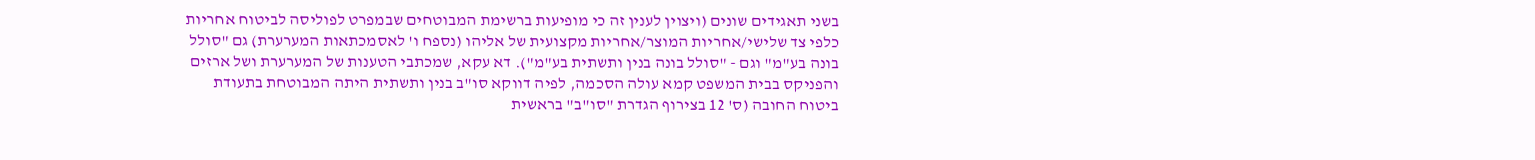בשני תאגידים שונים (ויצוין לענין זה כי מופיעות ברשימת המבוטחים שבמפרט לפוליסה לביטוח אחריות כלפי צד שלישי/אחריות המוצר/אחריות מקצועית של אליהו (נספח ו' לאסמכתאות המערערת) גם "סולל בונה בע"מ" וגם - "סולל בונה בנין ותשתית בע"מ"). דא עקא, שמכתבי הטענות של המערערת ושל ארזים והפניקס בבית המשפט קמא עולה הסכמה, לפיה דווקא סו"ב בנין ותשתית היתה המבוטחת בתעודת ביטוח החובה (ס' 12 בצירוף הגדרת "סו"ב" בראשית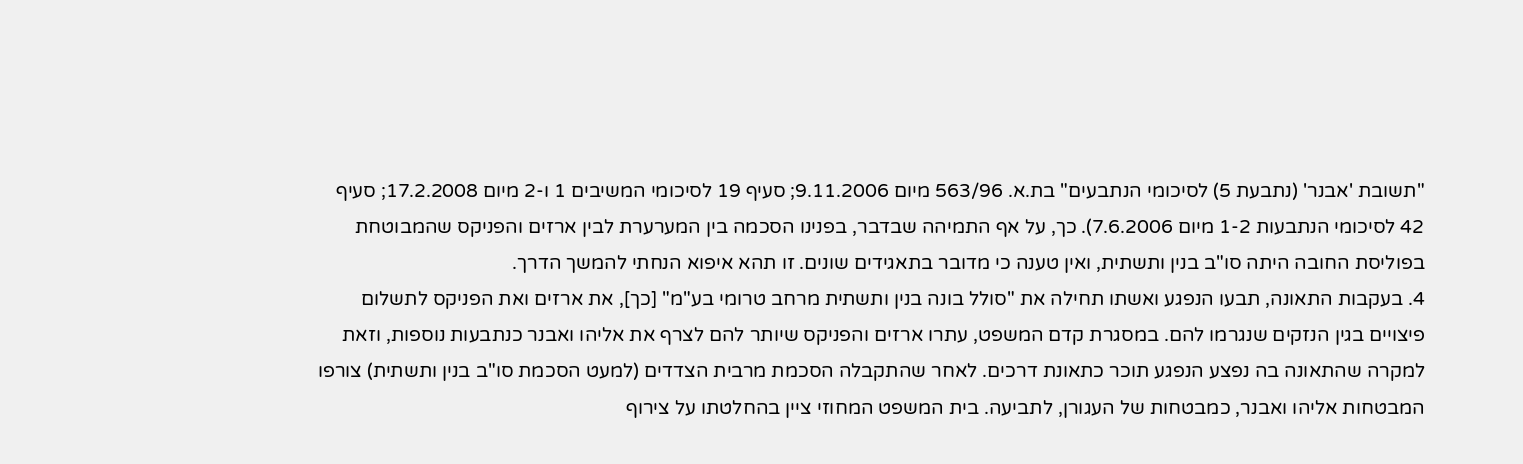"תשובת 'אבנר' (נתבעת 5) לסיכומי הנתבעים" בת.א. 563/96 מיום 9.11.2006; סעיף 19 לסיכומי המשיבים 1 ו-2 מיום 17.2.2008; סעיף 42 לסיכומי הנתבעות 1-2 מיום 7.6.2006). כך, על אף התמיהה שבדבר, בפנינו הסכמה בין המערערת לבין ארזים והפניקס שהמבוטחת בפוליסת החובה היתה סו"ב בנין ותשתית, ואין טענה כי מדובר בתאגידים שונים. זו תהא איפוא הנחתי להמשך הדרך.
4. בעקבות התאונה, תבעו הנפגע ואשתו תחילה את "סולל בונה בנין ותשתית מרחב טרומי בע"מ" [כך], את ארזים ואת הפניקס לתשלום פיצויים בגין הנזקים שנגרמו להם. במסגרת קדם המשפט, עתרו ארזים והפניקס שיותר להם לצרף את אליהו ואבנר כנתבעות נוספות, וזאת למקרה שהתאונה בה נפצע הנפגע תוכר כתאונת דרכים. לאחר שהתקבלה הסכמת מרבית הצדדים (למעט הסכמת סו"ב בנין ותשתית) צורפו המבטחות אליהו ואבנר, כמבטחות של העגורן, לתביעה. בית המשפט המחוזי ציין בהחלטתו על צירוף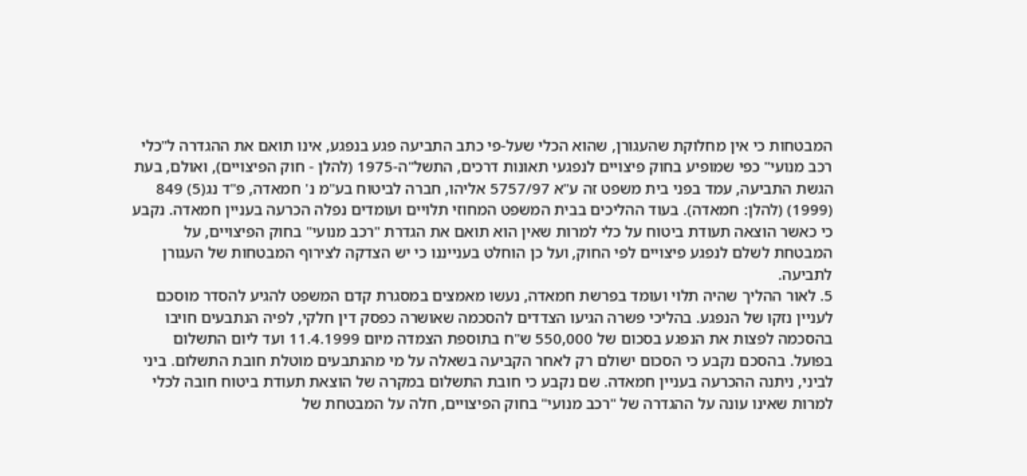המבטחות כי אין מחלוקת שהעגורן, שהוא הכלי שעל-פי כתב התביעה פגע בנפגע, אינו תואם את ההגדרה ל"כלי רכב מנועי" כפי שמופיע בחוק פיצויים לנפגעי תאונות דרכים, התשל"ה-1975 (להלן - חוק הפיצויים), ואולם, בעת הגשת התביעה, עמד בפני בית משפט זה ע"א 5757/97 אליהו, חברה לביטוח בע"מ נ' חמאדה, פ"ד נג(5) 849 (1999) (להלן: חמאדה). בעוד ההליכים בבית המשפט המחוזי תלויים ועומדים נפלה הכרעה בעניין חמאדה. נקבע כי כאשר הוצאה תעודת ביטוח על כלי למרות שאין הוא תואם את הגדרת "רכב מנועי" בחוק הפיצויים, על המבטחת לשלם לנפגע פיצויים לפי החוק, ועל כן הוחלט בענייננו כי יש הצדקה לצירוף המבטחות של העגורן לתביעה.
5. לאור ההליך שהיה תלוי ועומד בפרשת חמאדה, נעשו מאמצים במסגרת קדם המשפט להגיע להסדר מוסכם לעניין נזקו של הנפגע. בהליכי פשרה הגיעו הצדדים להסכמה שאושרה כפסק דין חלקי, לפיה הנתבעים חויבו בהסכמה לפצות את הנפגע בסכום של 550,000 ש"ח בתוספת הצמדה מיום 11.4.1999 ועד ליום התשלום בפועל. בהסכם נקבע כי הסכום ישולם רק לאחר הקביעה בשאלה על מי מהנתבעים מוטלת חובת התשלום. ביני לביני, ניתנה ההכרעה בעניין חמאדה. שם נקבע כי חובת התשלום במקרה של הוצאת תעודת ביטוח חובה לכלי למרות שאינו עונה על ההגדרה של "רכב מנועי" בחוק הפיצויים, חלה על המבטחת של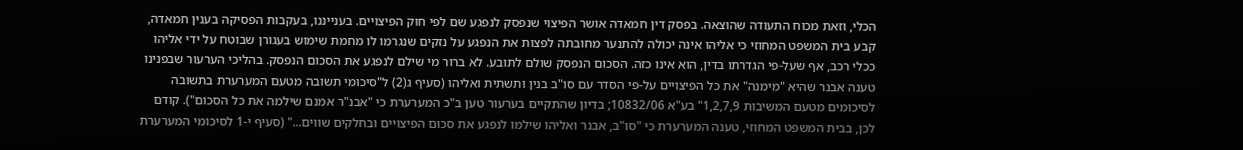הכלי, וזאת מכוח התעודה שהוצאה. בפסק דין חמאדה אושר הפיצוי שנפסק לנפגע שם לפי חוק הפיצויים. בענייננו, בעקבות הפסיקה בענין חמאדה, קבע בית המשפט המחוזי כי אליהו אינה יכולה להתנער מחובתה לפצות את הנפגע על נזקים שנגרמו לו מחמת שימוש בעגורן שבוטח על ידי אליהו ככלי רכב, אף שעל-פי הגדרתו בדין, הוא אינו כזה. הסכום הנפסק שולם לתובע. לא ברור מי שילם לנפגע את הסכום הנפסק. בהליכי הערעור שבפנינו טענה אבנר שהיא "מימנה" את כל הפיצויים על-פי הסדר עם סו"ב בנין ותשתית ואליהו (סעיף ג(2) ל"סיכומי תשובה מטעם המערערת בתשובה לסיכומים מטעם המשיבות 1,2,7,9" בע"א 10832/06; בדיון שהתקיים בערעור טען ב"כ המערערת כי "אבנ"ר אמנם שילמה את כל הסכום"). קודם לכן, בבית המשפט המחוזי, טענה המערערת כי "סו"ב, אבנר ואליהו שילמו לנפגע את סכום הפיצויים ובחלקים שווים..." (סעיף י-1 לסיכומי המערערת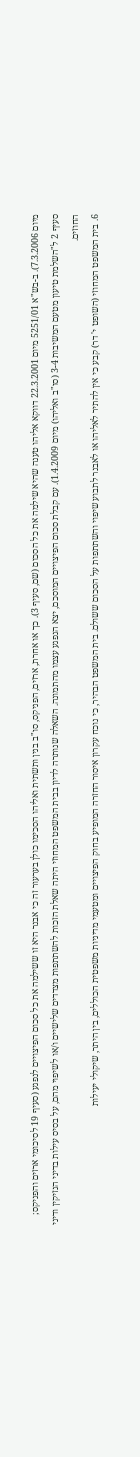מיום 7.3.2006). ב-בש"א 5251/01 מיום 22.3.2001 דווקא אליהו טענה שהיא שילמה את כל הסכום (שם, סעיף 3). כך או אחרת, ארזים, הפניקס, סו"ב בנין ותשתית ואליהו הסכימו כולן בערעור זה כי אבנר היא זו ששילמה את כל סכום הפיצויים לנפגע (סעיף 19 לסיכומי ארזים והפניקס; סעיף 2 ל"השלמת טיעון מטעם המשיבות 3-4 (סו"ב ואליהו) מיום 1.4.2009). עם קבלת סכום הפיצויים המוסכם, יצא הנפגע עצמו מהתמונה. השאלה שנותרה לדיון בבית המשפט המחוזי היתה שאלת הזכות להשתתפות מצדדים שלישיים ו/או לשיפוי מהם, על בסיס עילות בדיני הנזיקין ודיני החוזים.
6. בית המשפט המחוזי (השופט י' דר) קבע כי אין להתיר לאליהו או לאבנר לתבוע שיפוי והשתתפות על הסכום ששולם. בית המשפט הבהיר, כי נוכח עקרון איסור החזרה המופיע בחוק הפיצויים ומטעמי מדיניות משפטית הכוללים, בין היתר, שיקולי יעילות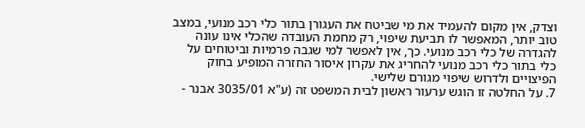וצדק, אין מקום להעמיד את מי שביטח את העגורן בתור כלי רכב מנועי, במצב טוב יותר, המאפשר לו תביעת שיפוי, רק מחמת העובדה שהכלי אינו עונה להגדרה של כלי רכב מנועי. כך, אין לאפשר למי שגבה פרמיות וביטוחים על כלי בתור כלי רכב מנועי להחריג את עקרון איסור החזרה המופיע בחוק הפיצויים ולדרוש שיפוי מגורם שלישי.
7. על החלטה זו הוגש ערעור ראשון לבית המשפט זה (ע"א 3035/01 אבנר -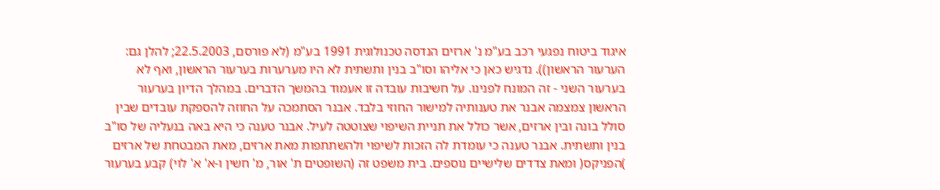איגוד ביטוח נפגעי רכב בע"מ נ' ארזים הנדסה טכנולוגית 1991 בע"מ (לא פורסם, 22.5.2003; להלן גם: הערעור הראשון)). נדגיש כאן כי אליהו וסו"ב בנין ותשתית לא היו מערערות בערעור הראשון, ואף לא בערעור השני - זה המונח לפנינו. על חשיבות עובדה זו אעמוד בהמשך הדברים. במהלך הדיון בערעור הראשון צמצמה אבנר את טענותיה למישור החוזי בלבד. אבנר הסתמכה על החוזה להספקת עובדים שבין סולל בונה ובין ארזים, אשר כולל את תניית השיפוי שצוטטה לעיל. אבנר טענה כי היא באה בנעליה של סו"ב בנין ותשתית. אבנר טענה כי עומדת לה הזכות לשיפוי ולהשתתפות מאת ארזים, מאת המבטחת של ארזים )הפניקס( ומאת צדדים שלישיים נוספים. בית משפט זה (השופטים ת' אור, מ' חשין ו-א' א' לוי) קבע בערעור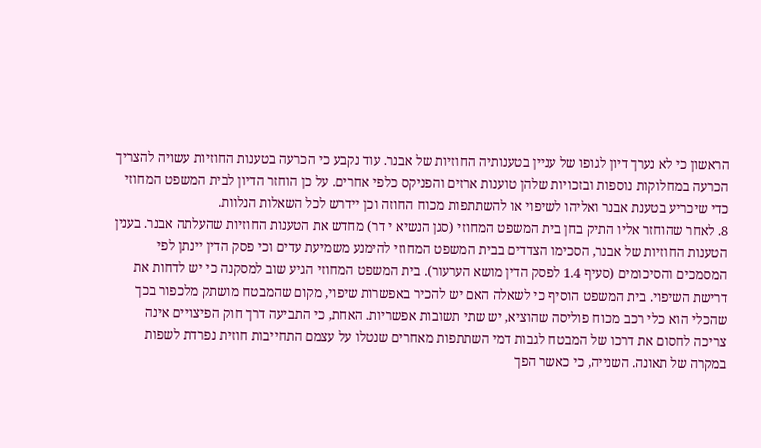הראשון כי לא נערך דיון לגופו של עניין בטענותיה החוזיות של אבנר. עוד נקבע כי הכרעה בטענות החוזיות עשויה להצריך הכרעה במחלוקות נוספות ובזכויות שלהן טוענות ארזים והפניקס כלפי אחרים. על כן הוחזר הדיון לבית המשפט המחוזי כדי שיכריע בטענת אבנר ואליהו לשיפוי או להשתתפות מכוח החוזה וכן יידרש לכל השאלות הנלוות.
8. לאחר שהוחזר אליו התיק בחן בית המשפט המחוזי (סגן הנשיא י דר) מחדש את הטענות החוזיות שהעלתה אבנר. בענין הטענות החוזיות של אבנר, הסכימו הצדדים בבית המשפט המחוזי להימנע משמיעת עדים וכי פסק הדין יינתן לפי המסמכים והסיכומים (סעיף 1.4 לפסק הדין מושא הערעור). בית המשפט המחוזי הגיע שוב למסקנה כי יש לדחות את דרישת השיפוי. בית המשפט הוסיף כי לשאלה האם יש להכיר באפשרות שיפוי, מקום שהמבטח מושתק מלכפור בכך שהכלי הוא כלי רכב מכוח פוליסה שהוציא, יש שתי תשובות אפשריות. האחת, כי התביעה דרך חוק הפיצויים אינה צריכה לחסום את דרכו של המבטח לגבות דמי השתתפות מאחרים שנטלו על עצמם התחייבות חוזית נפרדת לשפות במקרה של תאונה. השנייה, כי כאשר הפך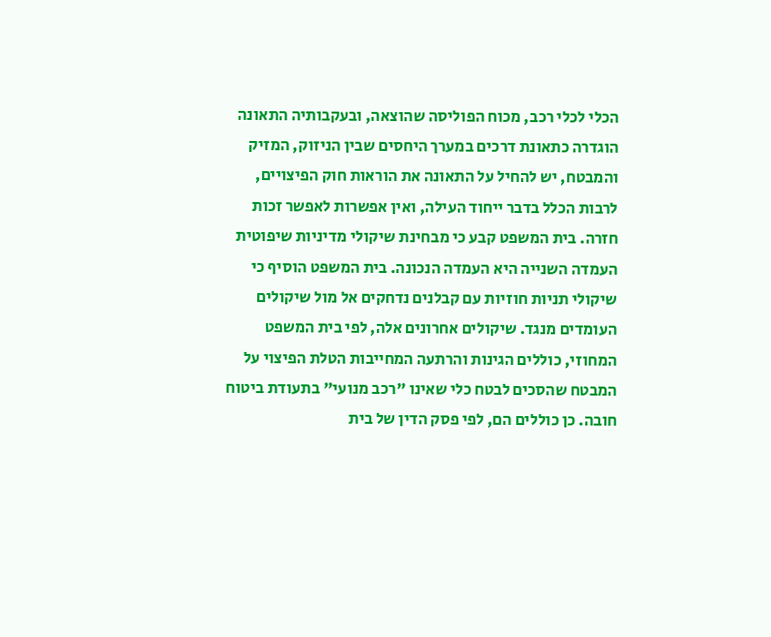הכלי לכלי רכב, מכוח הפוליסה שהוצאה, ובעקבותיה התאונה הוגדרה כתאונת דרכים במערך היחסים שבין הניזוק, המזיק והמבטח, יש להחיל על התאונה את הוראות חוק הפיצויים, לרבות הכלל בדבר ייחוד העילה, ואין אפשרות לאפשר זכות חזרה. בית המשפט קבע כי מבחינת שיקולי מדיניות שיפוטית העמדה השנייה היא העמדה הנכונה. בית המשפט הוסיף כי שיקולי תניות חוזיות עם קבלנים נדחקים אל מול שיקולים העומדים מנגד. שיקולים אחרונים אלה, לפי בית המשפט המחוזי, כוללים הגינות והרתעה המחייבות הטלת הפיצוי על המבטח שהסכים לבטח כלי שאינו "רכב מנועי" בתעודת ביטוח חובה. כן כוללים הם, לפי פסק הדין של בית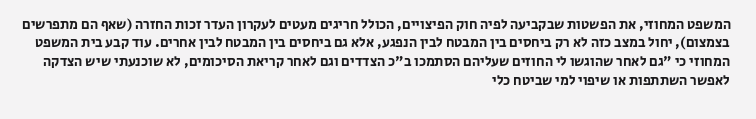המשפט המחוזי, את הפשטות שבקביעה לפיה חוק הפיצויים, הכולל חריגים מעטים לעקרון העדר זכות החזרה (שאף הם מתפרשים בצמצום), יחול במצב כזה לא רק ביחסים בין המבטח לבין הנפגע, אלא גם ביחסים בין המבטח לבין אחרים. עוד קבע בית המשפט המחוזי כי "גם לאחר שהוגשו לי החוזים שעליהם הסתמכו ב"כ הצדדים וגם לאחר קריאת הסיכומים, לא שוכנעתי שיש הצדקה לאפשר השתתפות או שיפוי למי שביטח כלי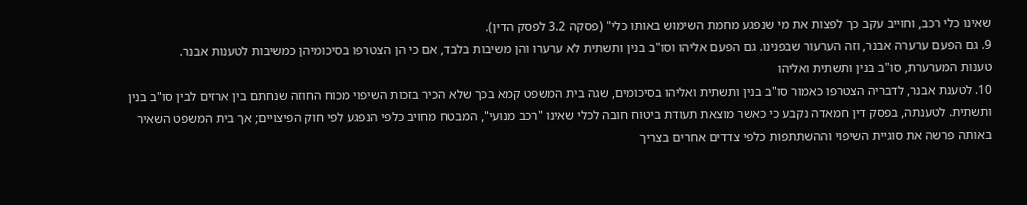שאינו כלי רכב, וחוייב עקב כך לפצות את מי שנפגע מחמת השימוש באותו כלי" (פסקה 3.2 לפסק הדין).
9. גם הפעם ערערה אבנר, וזה הערעור שבפנינו. גם הפעם אליהו וסו"ב בנין ותשתית לא ערערו והן משיבות בלבד, אם כי הן הצטרפו בסיכומיהן כמשיבות לטענות אבנר.
טענות המערערת, סו"ב בנין ותשתית ואליהו
10. לטענת אבנר, לדבריה הצטרפו כאמור סו"ב בנין ותשתית ואליהו בסיכומים, שגה בית המשפט קמא בכך שלא הכיר בזכות השיפוי מכוח החוזה שנחתם בין ארזים לבין סו"ב בנין ותשתית. לטענתה, בפסק דין חמאדה נקבע כי כאשר מוצאת תעודת ביטוח חובה לכלי שאינו "רכב מנועי", המבטח מחויב כלפי הנפגע לפי חוק הפיצויים; אך בית המשפט השאיר באותה פרשה את סוגיית השיפוי וההשתתפות כלפי צדדים אחרים בצריך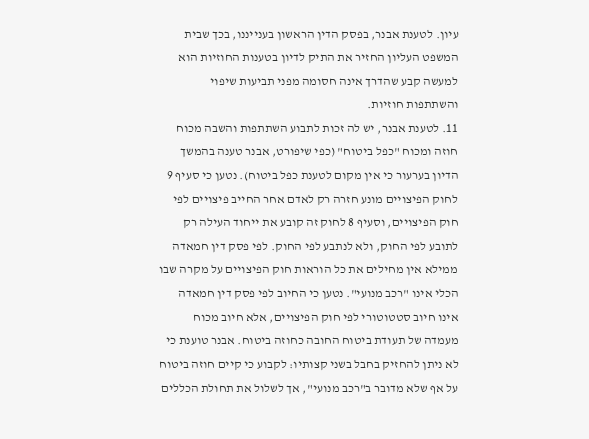עיון. לטענת אבנר, בפסק הדין הראשון בענייננו, בכך שבית המשפט העליון החזיר את התיק לדיון בטענות החוזיות הוא למעשה קבע שהדרך אינה חסומה מפני תביעות שיפוי והשתתפות חוזיות.
11. לטענת אבנר, יש לה זכות לתבוע השתתפות והשבה מכוח חוזה ומכוח "כפל ביטוח" (כפי שיפורט, אבנר טענה בהמשך הדיון בערעור כי אין מקום לטענת כפל ביטוח). נטען כי סעיף 9 לחוק הפיצויים מונע חזרה רק לאדם אחר החייב פיצויים לפי חוק הפיצויים, וסעיף 8 לחוק זה קובע את ייחוד העילה רק לתובע לפי החוק, ולא לנתבע לפי החוק. לפי פסק דין חמאדה ממילא אין מחילים את כל הוראות חוק הפיצויים על מקרה שבו הכלי אינו "רכב מנועי". נטען כי החיוב לפי פסק דין חמאדה אינו חיוב סטטוטורי לפי חוק הפיצויים, אלא חיוב מכוח מעמדה של תעודת ביטוח החובה כחוזה ביטוח. אבנר טוענת כי לא ניתן להחזיק בחבל בשני קצותיו: לקבוע כי קיים חוזה ביטוח על אף שלא מדובר ב"רכב מנועי", אך לשלול את תחולת הכללים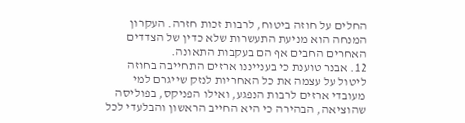החלים על חוזה ביטוח, לרבות זכות חזרה. העקרון המנחה הוא מניעת התעשרות שלא כדין של הצדדים האחרים החבים אף הם בעקבות התאונה.
12. אבנר טוענת כי בענייננו ארזים התחייבה בחוזה ליטול על עצמה את כל האחריות לנזק שייגרם למי מעובדי ארזים לרבות הנפגע, ואילו הפניקס, בפוליסה שהוציאה, הבהירה כי היא החייב הראשון והבלעדי לכל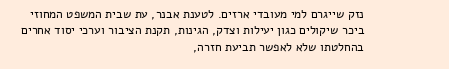נזק שייגרם למי מעובדי ארזים. לטענת אבנר, עת שבית המשפט המחוזי ביכר שיקולים כגון יעילות וצדק, הגינות, תקנת הציבור וערכי יסוד אחרים בהחלטתו שלא לאפשר תביעת חזרה,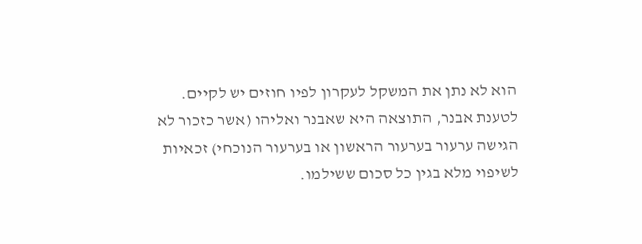הוא לא נתן את המשקל לעקרון לפיו חוזים יש לקיים. לטענת אבנר, התוצאה היא שאבנר ואליהו (אשר כזכור לא הגישה ערעור בערעור הראשון או בערעור הנוכחי) זכאיות לשיפוי מלא בגין כל סכום ששילמו.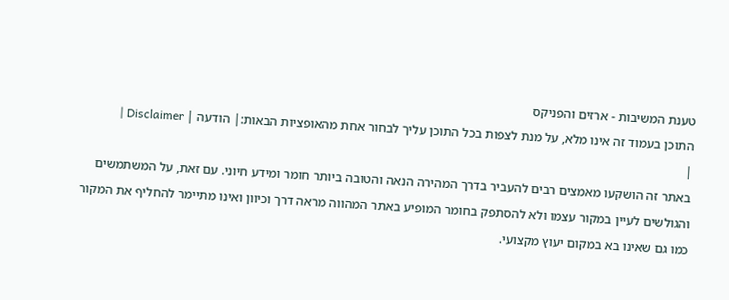טענת המשיבות - ארזים והפניקס
התוכן בעמוד זה אינו מלא, על מנת לצפות בכל התוכן עליך לבחור אחת מהאופציות הבאות:| הודעה | Disclaimer |
|
באתר זה הושקעו מאמצים רבים להעביר בדרך המהירה הנאה והטובה ביותר חומר ומידע חיוני. עם זאת, על המשתמשים והגולשים לעיין במקור עצמו ולא להסתפק בחומר המופיע באתר המהווה מראה דרך וכיוון ואינו מתיימר להחליף את המקור כמו גם שאינו בא במקום יעוץ מקצועי.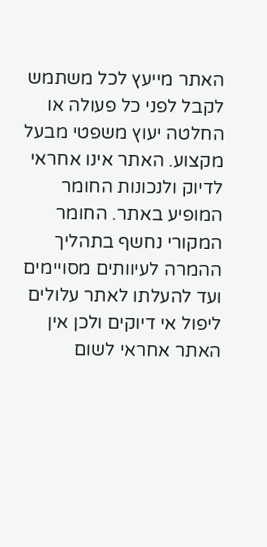האתר מייעץ לכל משתמש לקבל לפני כל פעולה או החלטה יעוץ משפטי מבעל מקצוע. האתר אינו אחראי לדיוק ולנכונות החומר המופיע באתר. החומר המקורי נחשף בתהליך ההמרה לעיוותים מסויימים ועד להעלתו לאתר עלולים ליפול אי דיוקים ולכן אין האתר אחראי לשום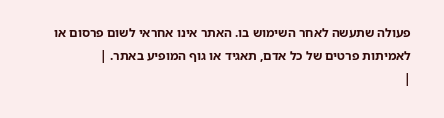פעולה שתעשה לאחר השימוש בו. האתר אינו אחראי לשום פרסום או לאמיתות פרטים של כל אדם, תאגיד או גוף המופיע באתר. |
|